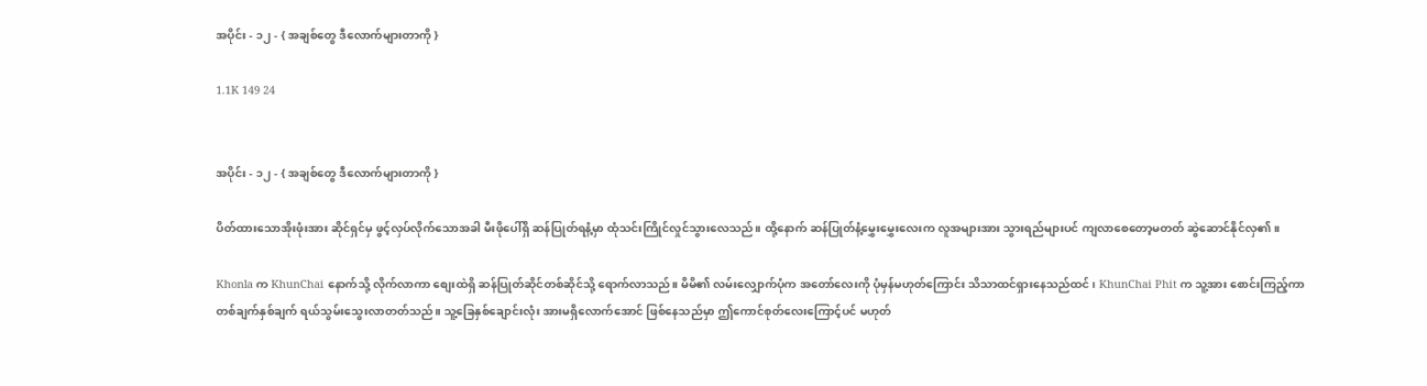အပိုင်း - ၁၂ - { အချစ်တွေ ဒီလောက်များတာကို }

1.1K 149 24


အပိုင်း - ၁၂ - { အချစ်တွေ ဒီလောက်များတာကို }

ပိတ်ထားသောအိုးဖုံးအား ဆိုင်ရှင်မှ ဖွင့်လှပ်လိုက်သောအခါ မီးဖိုပေါ်ရှိ ဆန်ပြုတ်ရနံ့မှာ ထုံသင်းကြိုင်လှုင်သွားလေသည်။ ထို့နောက် ဆန်ပြုတ်နံ့မွှေးမွှေးလေးက လူအများအား သွားရည်များပင် ကျလာစေတော့မတတ် ဆွဲဆောင်နိုင်လှ၏။

Khonla က KhunChai နောက်သို့ လိုက်လာကာ စျေးထဲရှိ ဆန်ပြုတ်ဆိုင်တစ်ဆိုင်သို့ ရောက်လာသည်။ မိမိ၏ လမ်းလျှောက်ပုံက အတော်လေးကို ပုံမှန်မဟုတ်ကြောင်း သိသာထင်ရှားနေသည်ထင် ၊ KhunChai Phit က သူ့အား စောင်းကြည့်ကာ တစ်ချက်နှစ်ချက် ရယ်သွမ်းသွေးလာတတ်သည်။ သူ့ခြေနှစ်ချောင်းလုံး အားမရှိလောက်အောင် ဖြစ်နေသည်မှာ ဤကောင်စုတ်လေးကြောင့်ပင် မဟုတ်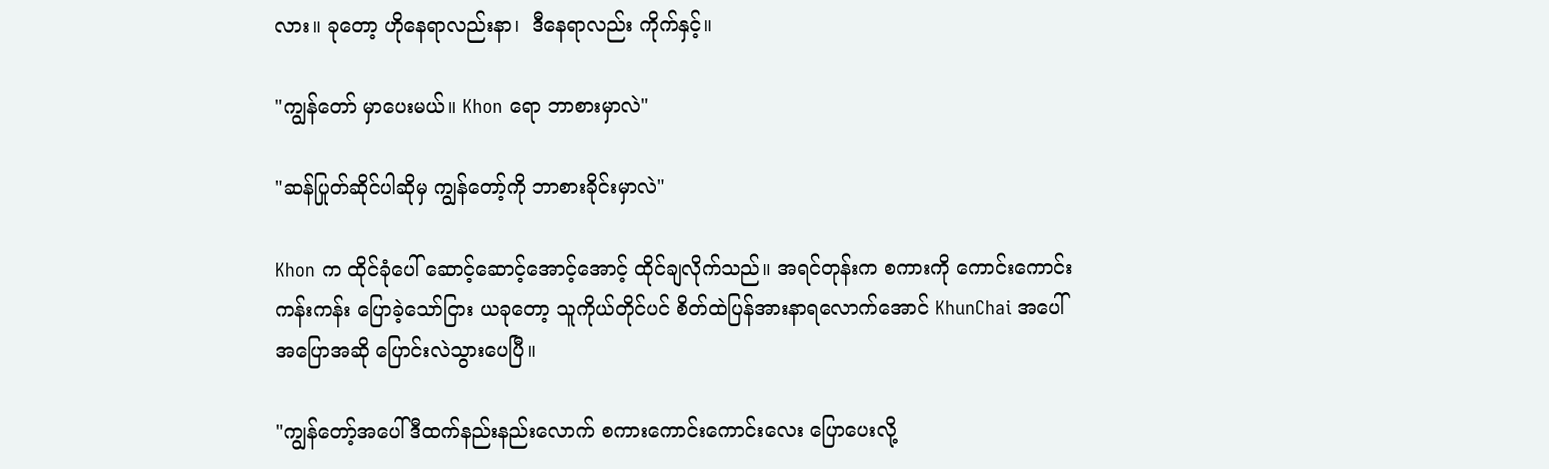လား။ ခုတော့ ဟိုနေရာလည်းနာ၊  ဒီနေရာလည်း ကိုက်နှင့်။

"ကျွန်တော် မှာပေးမယ်။ Khon ရော ဘာစားမှာလဲ"

"ဆန်ပြုတ်ဆိုင်ပါဆိုမှ ကျွန်တော့်ကို ဘာစားခိုင်းမှာလဲ"

Khon က ထိုင်ခုံပေါ် ဆောင့်ဆောင့်အောင့်အောင့် ထိုင်ချလိုက်သည်။ အရင်တုန်းက စကားကို ကောင်းကောင်းကန်းကန်း ပြောခဲ့သော်ငြား ယခုတော့ သူကိုယ်တိုင်ပင် စိတ်ထဲပြန်အားနာရလောက်အောင် KhunChai အပေါ် အပြောအဆို ပြောင်းလဲသွားပေပြီ။

"ကျွန်တော့်အပေါ် ဒီထက်နည်းနည်းလောက် စကားကောင်းကောင်းလေး ပြောပေးလို့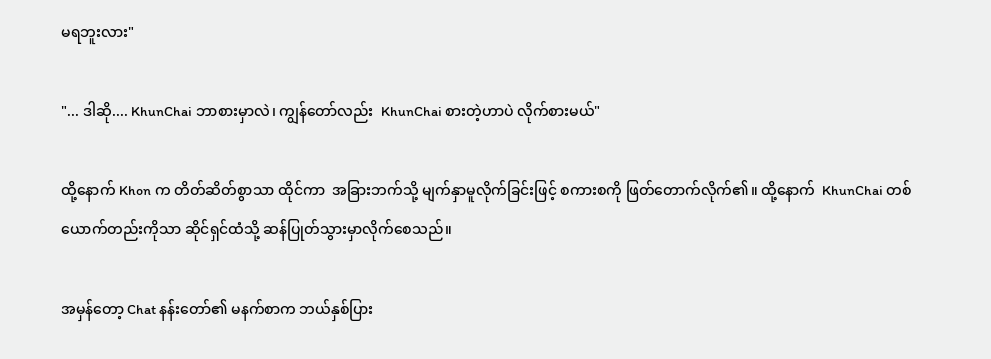မရဘူးလား"

"... ဒါဆို.... KhunChai ဘာစားမှာလဲ၊ ကျွန်တော်လည်း  KhunChai စားတဲ့ဟာပဲ လိုက်စားမယ်"

ထို့နောက် Khon က တိတ်ဆိတ်စွာသာ ထိုင်ကာ  အခြားဘက်သို့ မျက်နှာမူလိုက်ခြင်းဖြင့် စကားစကို ဖြတ်တောက်လိုက်၏။ ထို့နောက်  KhunChai တစ်ယောက်တည်းကိုသာ ဆိုင်ရှင်ထံသို့ ဆန်ပြုတ်သွားမှာလိုက်စေသည်။

အမှန်တော့ Chat နန်းတော်၏ မနက်စာက ဘယ်နှစ်ပြား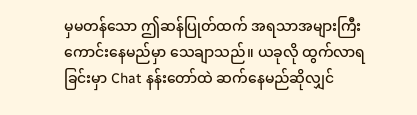မှမတန်သော ဤဆန်ပြုတ်ထက် အရသာအများကြီးကောင်းနေမည်မှာ သေချာသည်။ ယခုလို ထွက်လာရခြင်းမှာ Chat နန်းတော်ထဲ ဆက်နေမည်ဆိုလျှင်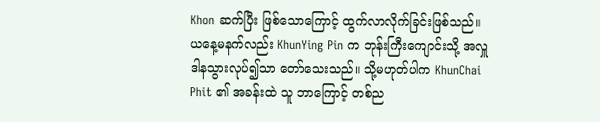Khon ဆက်ပြီး ဖြစ်သောကြောင့် ထွက်လာလိုက်ခြင်းဖြစ်သည်။ ယနေ့မနက်လည်း KhunYing Pin က ဘုန်းကြီးကျောင်းသို့ အလှူဒါနသွားလုပ်၍သာ တော်သေးသည်။ သို့မဟုတ်ပါက KhunChai Phit ၏ အခန်းထဲ သူ ဘာကြောင့် တစ်ည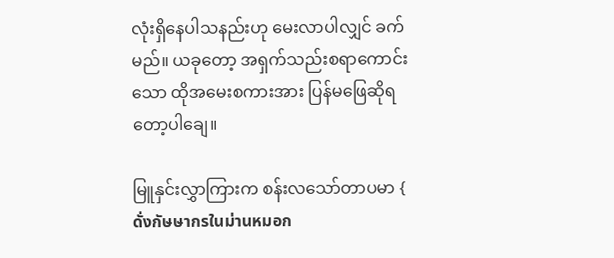လုံးရှိနေပါသနည်းဟု မေးလာပါလျှင် ခက်မည်။ ယခုတော့ အရှက်သည်းစရာကောင်းသော ထိုအမေးစကားအား ပြန်မဖြေဆိုရတော့ပါချေ။

မြူနှင်းလွှာကြားက စန်းလသော်တာပမာ { ดั่งกัษษากรในม่านหมอก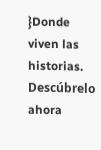}Donde viven las historias. Descúbrelo ahora